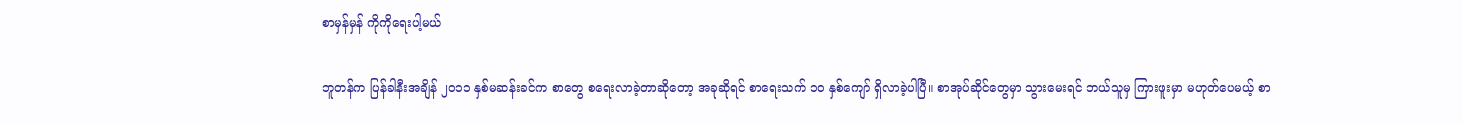စာမှန်မှန် ကိုကိုရေးပါ့မယ်

ဘူတန်က ပြန်ခါနီးအချိန် ၂၀၁၁ နှစ်မဆန်းခင်က စာတွေ စရေးလာခဲ့တာဆိုတော့ အခုဆိုရင် စာရေးသက် ၁၀ နှစ်ကျော် ရှိလာခဲ့ပါပြီ။ စာအုပ်ဆိုင်တွေမှာ သွားမေးရင် ဘယ်သူမှ ကြားဖူးမှာ မဟုတ်ပေမယ့် စာ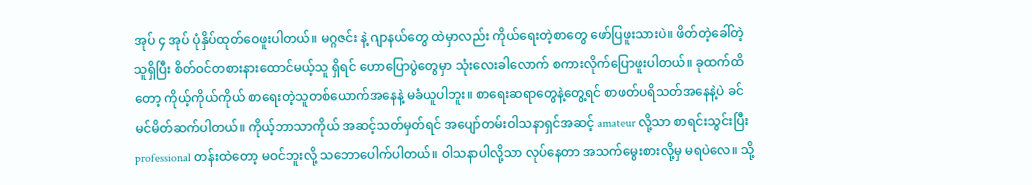အုပ် ၄ အုပ် ပုံနှိပ်ထုတ်ဝေဖူးပါတယ်။ မဂ္ဂဇင်း နဲ့ ဂျာနယ်တွေ ထဲမှာလည်း ကိုယ်ရေးတဲ့စာတွေ ဖော်ပြဖူးသားပဲ။ ဖိတ်တဲ့ခေါ်တဲ့သူရှိပြီး စိတ်ဝင်တစားနားထောင်မယ့်သူ ရှိရင် ဟောပြောပွဲတွေမှာ သုံးလေးခါလောက် စကားလိုက်ပြောဖူးပါတယ်။ ခုထက်ထိတော့ ကိုယ့်ကိုယ်ကိုယ် စာရေးတဲ့သူတစ်ယောက်အနေနဲ့ မခံယူပါဘူး။ စာရေးဆရာတွေနဲ့တွေ့ရင် စာဖတ်ပရိသတ်အနေနဲ့ပဲ ခင်မင်မိတ်ဆက်ပါတယ်။ ကိုယ့်ဘာသာကိုယ် အဆင့်သတ်မှတ်ရင် အပျော်တမ်းဝါသနာရှင်အဆင့် amateur လို့သာ စာရင်းသွင်းပြီး professional တန်းထဲတော့ မဝင်ဘူးလို့ သဘောပေါက်ပါတယ်။ ဝါသနာပါလို့သာ လုပ်နေတာ အသက်မွေးစားလို့မှ မရပဲလေ။ သို့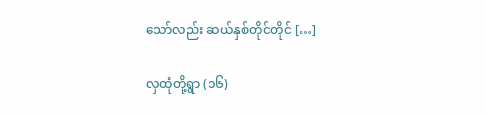သော်လည်း ဆယ်နှစ်တိုင်တိုင် […]

လှထုံတို့ရွာ (၁၆)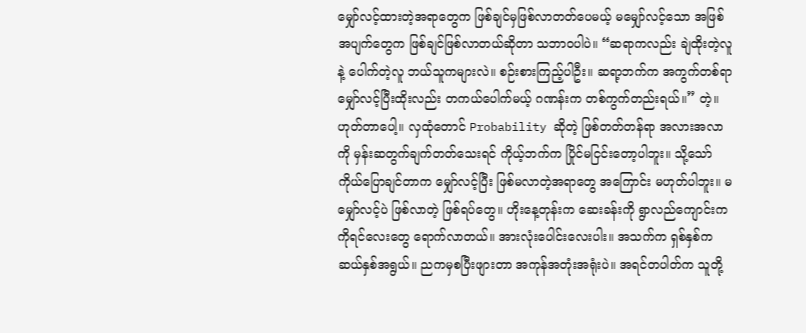မျှော်လင့်ထားတဲ့အရာတွေက ဖြစ်ချင်မှဖြစ်လာတတ်ပေမယ့် မမျှော်လင့်သော အဖြစ်အပျက်တွေက ဖြစ်ချင်ဖြစ်လာတယ်ဆိုတာ သဘာဝပါပဲ။ “ဆရာကလည်း ချဲထိုးတဲ့လူနဲ့ ပေါက်တဲ့လူ ဘယ်သူကများလဲ။ စဉ်းစားကြည့်ပါဦး။ ဆရာ့ဘက်က အကွက်တစ်ရာ မျှော်လင့်ပြီးထိုးလည်း တကယ်ပေါက်မယ့် ဂဏန်းက တစ်ကွက်တည်းရယ်။” တဲ့။ ဟုတ်တာပေါ့။ လှထုံတောင် Probability ဆိုတဲ့ ဖြစ်တတ်တန်ရာ အလားအလာကို မှန်းဆတွက်ချက်တတ်သေးရင် ကိုယ့်ဘက်က ပြိုင်မငြင်းတော့ပါဘူး။ သို့သော် ကိုယ်ပြောချင်တာက မျှော်လင့်ပြီး ဖြစ်မလာတဲ့အရာတွေ အကြောင်း မဟုတ်ပါဘူး။ မမျှော်လင့်ပဲ ဖြစ်လာတဲ့ ဖြစ်ရပ်တွေ။ ဟိုးနေ့တုန်းက ဆေးခန်းကို ရွာလည်ကျောင်းက ကိုရင်လေးတွေ ရောက်လာတယ်။ အားလုံးပေါင်းလေးပါး။ အသက်က ရှစ်နှစ်က ဆယ်နှစ်အရွယ်။ ညကမှစပြီးဖျားတာ အကုန်အတုံးအရုံးပဲ။ အရင်တပါတ်က သူတို့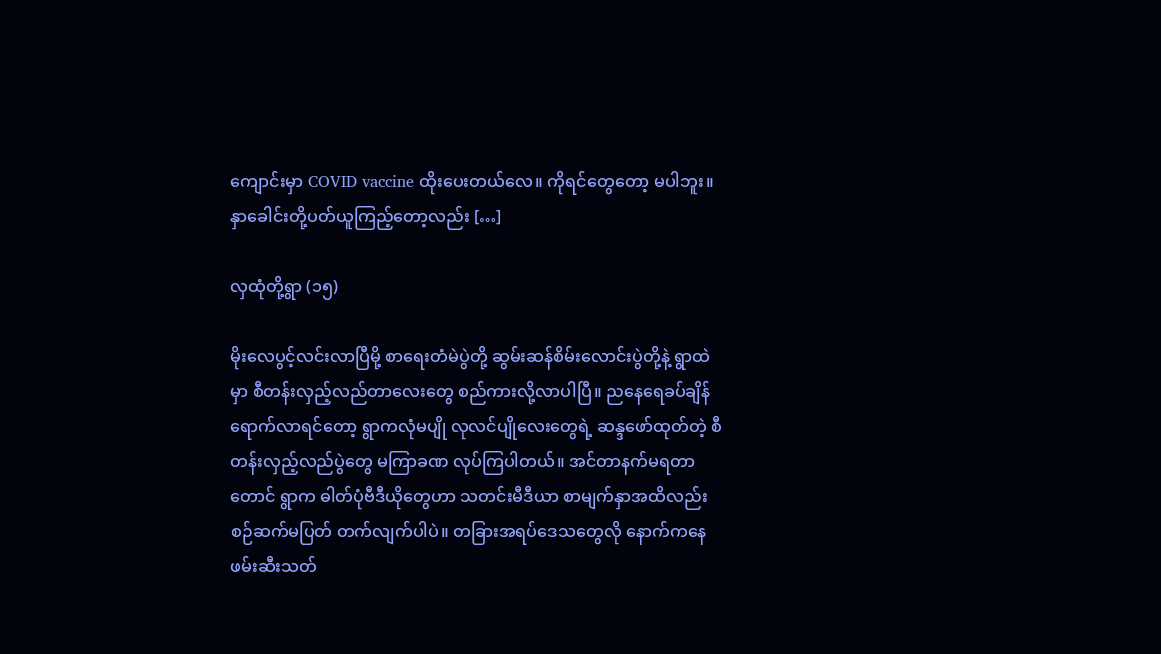ကျောင်းမှာ COVID vaccine ထိုးပေးတယ်လေ။ ကိုရင်တွေတော့ မပါဘူး။ နှာခေါင်းတို့ပတ်ယူကြည့်တော့လည်း […]

လှထုံတို့ရွာ (၁၅)

မိုးလေပွင့်လင်းလာပြီမို့ စာရေးတံမဲပွဲတို့ ဆွမ်းဆန်စိမ်းလောင်းပွဲတို့နဲ့ ရွာထဲမှာ စီတန်းလှည့်လည်တာလေးတွေ စည်ကားလို့လာပါပြီ။ ညနေရေခပ်ချိန်ရောက်လာရင်တော့ ရွာကလုံမပျို လုလင်ပျိုလေးတွေရဲ့ ဆန္ဒဖော်ထုတ်တဲ့ စီတန်းလှည့်လည်ပွဲတွေ မကြာခဏ လုပ်ကြပါတယ်။ အင်တာနက်မရတာတောင် ရွာက ဓါတ်ပုံဗီဒီယိုတွေဟာ သတင်းမီဒီယာ စာမျက်နှာအထိလည်း စဉ်ဆက်မပြတ် တက်လျက်ပါပဲ။ တခြားအရပ်ဒေသတွေလို နောက်ကနေ ဖမ်းဆီးသတ်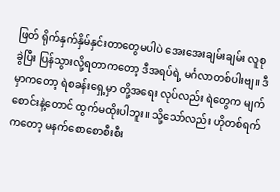ဖြတ် ရိုက်နှက်နှိမ်နှင်းတာတွေမပါပဲ အေးအေးချမ်းချမ်း လူစုခွဲပြီး ပြန်သွားလို့ရတာကတော့ ဒီအရပ်ရဲ့ မင်္ဂလာတစ်ပါးဗျ။ ဒီမှာကတော့ ရဲစခန်းရှေ့မှာ တို့အရေး လုပ်လည်း ရဲတွေက မျက်စောင်းနဲ့တောင် ထွက်မထိုးပါဘူး။ သို့သော်လည်း ဟိုတစ်ရက်ကတော့ မနက်စောစောစီးစီး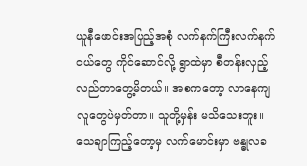ယူနီဖောင်းအပြည့်အစုံ လက်နက်ကြီးလက်နက်ငယ်တွေ ကိုင်ဆောင်လို့ ရွာထဲမှာ စီတန်းလှည့်လည်တာတွေ့မိတယ်။ အစကတော့ လာနေကျလူတွေပဲမှတ်တာ။ သူတို့မှန်း မသိသေးဘူး။ သေချာကြည့်တော့မှ လက်မောင်းမှာ ဗန္ဓုလခ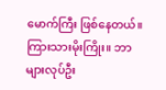မောက်ကြီး ဖြစ်နေတယ်။ ကြားသားမိုးကြိုး။ ဘာများလုပ်ဦး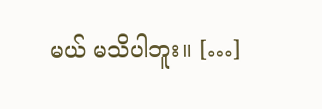မယ် မသိပါဘူး။ […]